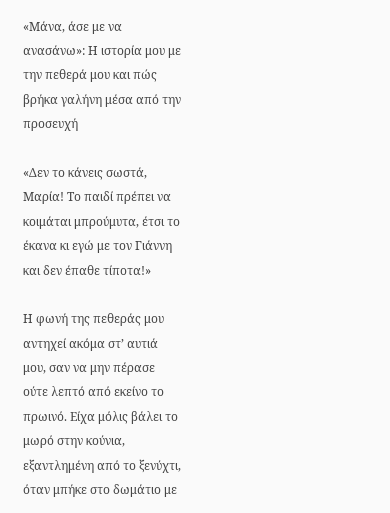«Μάνα, άσε με να ανασάνω»: Η ιστορία μου με την πεθερά μου και πώς βρήκα γαλήνη μέσα από την προσευχή

«Δεν το κάνεις σωστά, Μαρία! Το παιδί πρέπει να κοιμάται μπρούμυτα, έτσι το έκανα κι εγώ με τον Γιάννη και δεν έπαθε τίποτα!»

Η φωνή της πεθεράς μου αντηχεί ακόμα στ’ αυτιά μου, σαν να μην πέρασε ούτε λεπτό από εκείνο το πρωινό. Είχα μόλις βάλει το μωρό στην κούνια, εξαντλημένη από το ξενύχτι, όταν μπήκε στο δωμάτιο με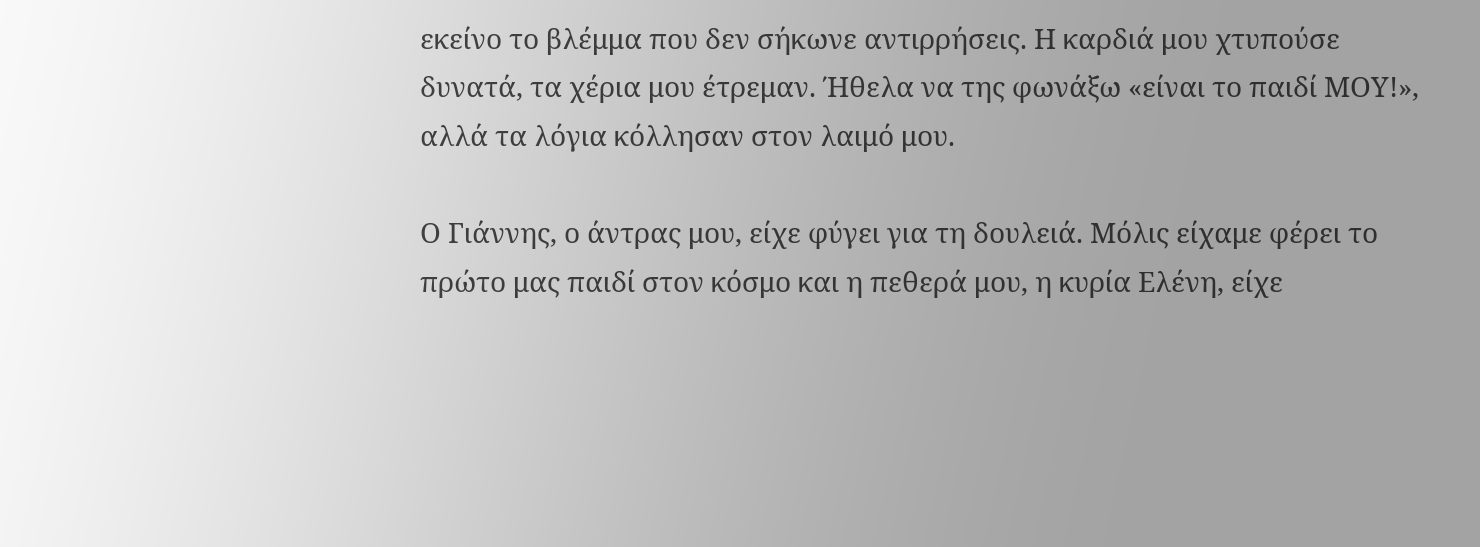εκείνο το βλέμμα που δεν σήκωνε αντιρρήσεις. Η καρδιά μου χτυπούσε δυνατά, τα χέρια μου έτρεμαν. Ήθελα να της φωνάξω «είναι το παιδί ΜΟΥ!», αλλά τα λόγια κόλλησαν στον λαιμό μου.

Ο Γιάννης, ο άντρας μου, είχε φύγει για τη δουλειά. Μόλις είχαμε φέρει το πρώτο μας παιδί στον κόσμο και η πεθερά μου, η κυρία Ελένη, είχε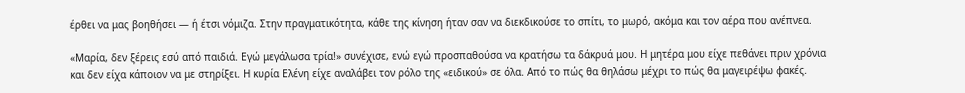έρθει να μας βοηθήσει — ή έτσι νόμιζα. Στην πραγματικότητα, κάθε της κίνηση ήταν σαν να διεκδικούσε το σπίτι, το μωρό, ακόμα και τον αέρα που ανέπνεα.

«Μαρία, δεν ξέρεις εσύ από παιδιά. Εγώ μεγάλωσα τρία!» συνέχισε, ενώ εγώ προσπαθούσα να κρατήσω τα δάκρυά μου. Η μητέρα μου είχε πεθάνει πριν χρόνια και δεν είχα κάποιον να με στηρίξει. Η κυρία Ελένη είχε αναλάβει τον ρόλο της «ειδικού» σε όλα. Από το πώς θα θηλάσω μέχρι το πώς θα μαγειρέψω φακές.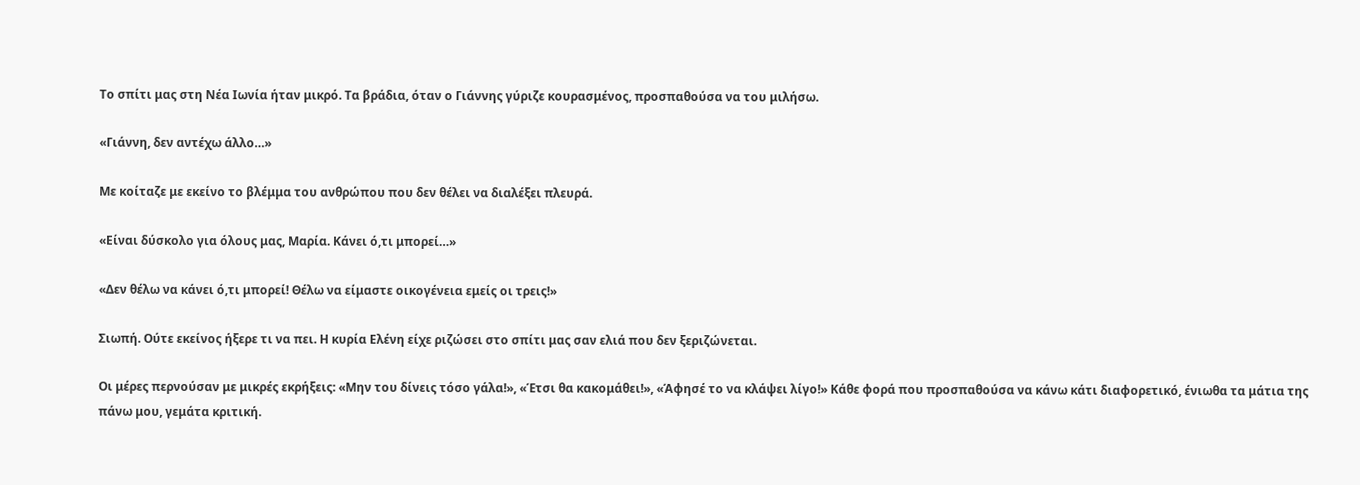Το σπίτι μας στη Νέα Ιωνία ήταν μικρό. Τα βράδια, όταν ο Γιάννης γύριζε κουρασμένος, προσπαθούσα να του μιλήσω.

«Γιάννη, δεν αντέχω άλλο…»

Με κοίταζε με εκείνο το βλέμμα του ανθρώπου που δεν θέλει να διαλέξει πλευρά.

«Είναι δύσκολο για όλους μας, Μαρία. Κάνει ό,τι μπορεί…»

«Δεν θέλω να κάνει ό,τι μπορεί! Θέλω να είμαστε οικογένεια εμείς οι τρεις!»

Σιωπή. Ούτε εκείνος ήξερε τι να πει. Η κυρία Ελένη είχε ριζώσει στο σπίτι μας σαν ελιά που δεν ξεριζώνεται.

Οι μέρες περνούσαν με μικρές εκρήξεις: «Μην του δίνεις τόσο γάλα!», «Έτσι θα κακομάθει!», «Άφησέ το να κλάψει λίγο!» Κάθε φορά που προσπαθούσα να κάνω κάτι διαφορετικό, ένιωθα τα μάτια της πάνω μου, γεμάτα κριτική.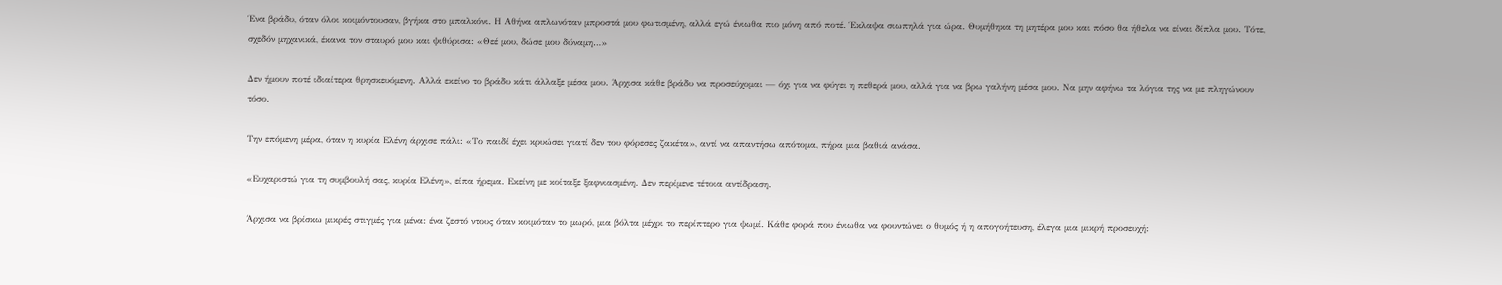Ένα βράδυ, όταν όλοι κοιμόντουσαν, βγήκα στο μπαλκόνι. Η Αθήνα απλωνόταν μπροστά μου φωτισμένη, αλλά εγώ ένιωθα πιο μόνη από ποτέ. Έκλαψα σιωπηλά για ώρα. Θυμήθηκα τη μητέρα μου και πόσο θα ήθελα να είναι δίπλα μου. Τότε, σχεδόν μηχανικά, έκανα τον σταυρό μου και ψιθύρισα: «Θεέ μου, δώσε μου δύναμη…»

Δεν ήμουν ποτέ ιδιαίτερα θρησκευόμενη. Αλλά εκείνο το βράδυ κάτι άλλαξε μέσα μου. Άρχισα κάθε βράδυ να προσεύχομαι — όχι για να φύγει η πεθερά μου, αλλά για να βρω γαλήνη μέσα μου. Να μην αφήνω τα λόγια της να με πληγώνουν τόσο.

Την επόμενη μέρα, όταν η κυρία Ελένη άρχισε πάλι: «Το παιδί έχει κρυώσει γιατί δεν του φόρεσες ζακέτα», αντί να απαντήσω απότομα, πήρα μια βαθιά ανάσα.

«Ευχαριστώ για τη συμβουλή σας, κυρία Ελένη», είπα ήρεμα. Εκείνη με κοίταξε ξαφνιασμένη. Δεν περίμενε τέτοια αντίδραση.

Άρχισα να βρίσκω μικρές στιγμές για μένα: ένα ζεστό ντους όταν κοιμόταν το μωρό, μια βόλτα μέχρι το περίπτερο για ψωμί. Κάθε φορά που ένιωθα να φουντώνει ο θυμός ή η απογοήτευση, έλεγα μια μικρή προσευχή: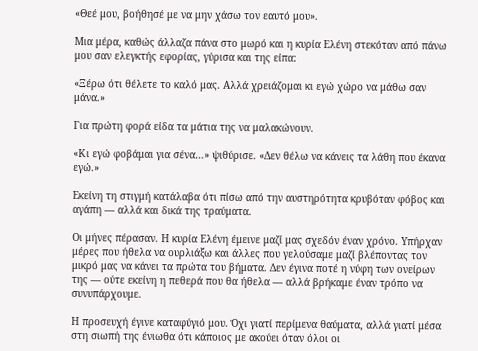«Θεέ μου, βοήθησέ με να μην χάσω τον εαυτό μου».

Μια μέρα, καθώς άλλαζα πάνα στο μωρό και η κυρία Ελένη στεκόταν από πάνω μου σαν ελεγκτής εφορίας, γύρισα και της είπα:

«Ξέρω ότι θέλετε το καλό μας. Αλλά χρειάζομαι κι εγώ χώρο να μάθω σαν μάνα.»

Για πρώτη φορά είδα τα μάτια της να μαλακώνουν.

«Κι εγώ φοβάμαι για σένα…» ψιθύρισε. «Δεν θέλω να κάνεις τα λάθη που έκανα εγώ.»

Εκείνη τη στιγμή κατάλαβα ότι πίσω από την αυστηρότητα κρυβόταν φόβος και αγάπη — αλλά και δικά της τραύματα.

Οι μήνες πέρασαν. Η κυρία Ελένη έμεινε μαζί μας σχεδόν έναν χρόνο. Υπήρχαν μέρες που ήθελα να ουρλιάξω και άλλες που γελούσαμε μαζί βλέποντας τον μικρό μας να κάνει τα πρώτα του βήματα. Δεν έγινα ποτέ η νύφη των ονείρων της — ούτε εκείνη η πεθερά που θα ήθελα — αλλά βρήκαμε έναν τρόπο να συνυπάρχουμε.

Η προσευχή έγινε καταφύγιό μου. Όχι γιατί περίμενα θαύματα, αλλά γιατί μέσα στη σιωπή της ένιωθα ότι κάποιος με ακούει όταν όλοι οι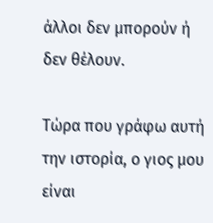άλλοι δεν μπορούν ή δεν θέλουν.

Τώρα που γράφω αυτή την ιστορία, ο γιος μου είναι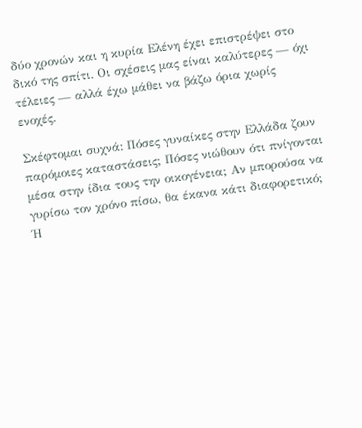δύο χρονών και η κυρία Ελένη έχει επιστρέψει στο δικό της σπίτι. Οι σχέσεις μας είναι καλύτερες — όχι τέλειες — αλλά έχω μάθει να βάζω όρια χωρίς ενοχές.

Σκέφτομαι συχνά: Πόσες γυναίκες στην Ελλάδα ζουν παρόμοιες καταστάσεις; Πόσες νιώθουν ότι πνίγονται μέσα στην ίδια τους την οικογένεια; Αν μπορούσα να γυρίσω τον χρόνο πίσω, θα έκανα κάτι διαφορετικό; Ή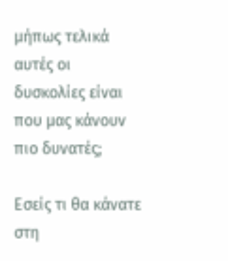μήπως τελικά αυτές οι δυσκολίες είναι που μας κάνουν πιο δυνατές;

Εσείς τι θα κάνατε στη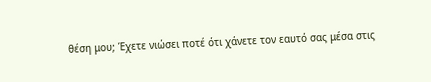θέση μου; Έχετε νιώσει ποτέ ότι χάνετε τον εαυτό σας μέσα στις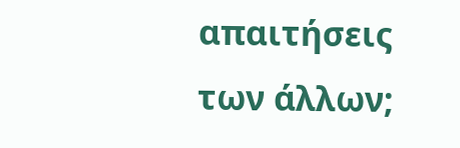απαιτήσεις των άλλων;